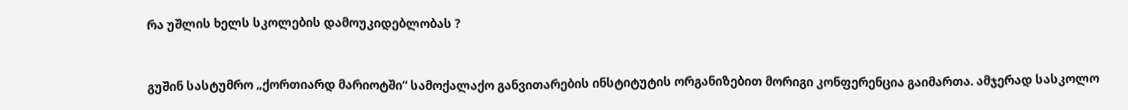რა უშლის ხელს სკოლების დამოუკიდებლობას ?


გუშინ სასტუმრო „ქორთიარდ მარიოტში“ სამოქალაქო განვითარების ინსტიტუტის ორგანიზებით მორიგი კონფერენცია გაიმართა. ამჯერად სასკოლო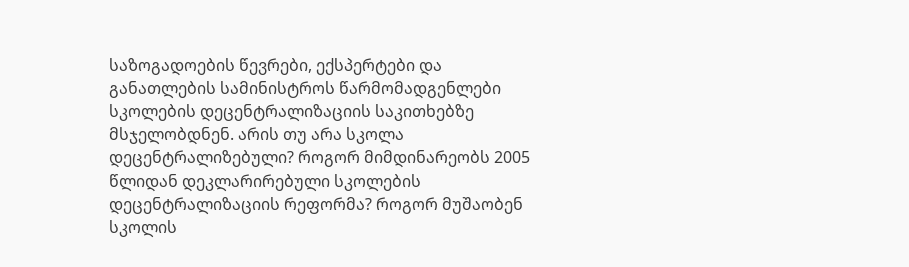საზოგადოების წევრები, ექსპერტები და განათლების სამინისტროს წარმომადგენლები სკოლების დეცენტრალიზაციის საკითხებზე მსჯელობდნენ. არის თუ არა სკოლა დეცენტრალიზებული? როგორ მიმდინარეობს 2005 წლიდან დეკლარირებული სკოლების დეცენტრალიზაციის რეფორმა? როგორ მუშაობენ სკოლის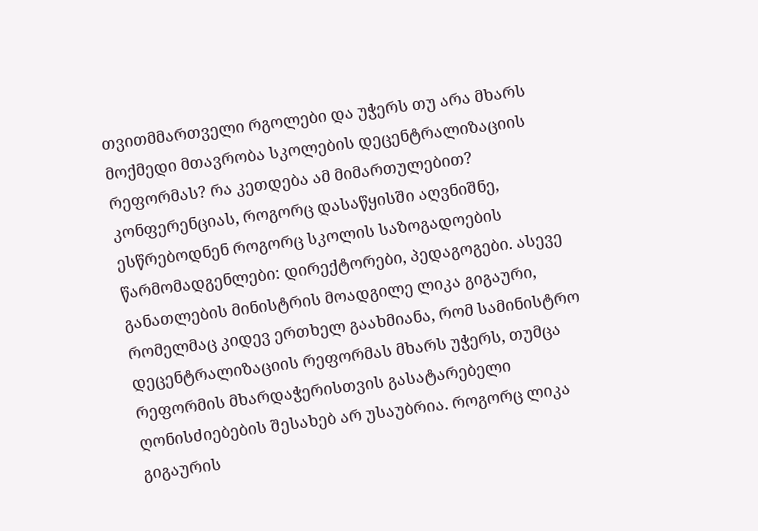თვითმმართველი რგოლები და უჭერს თუ არა მხარს მოქმედი მთავრობა სკოლების დეცენტრალიზაციის რეფორმას? რა კეთდება ამ მიმართულებით?  კონფერენციას, როგორც დასაწყისში აღვნიშნე, ესწრებოდნენ როგორც სკოლის საზოგადოების წარმომადგენლები: დირექტორები, პედაგოგები. ასევე განათლების მინისტრის მოადგილე ლიკა გიგაური, რომელმაც კიდევ ერთხელ გაახმიანა, რომ სამინისტრო დეცენტრალიზაციის რეფორმას მხარს უჭერს, თუმცა რეფორმის მხარდაჭერისთვის გასატარებელი ღონისძიებების შესახებ არ უსაუბრია. როგორც ლიკა გიგაურის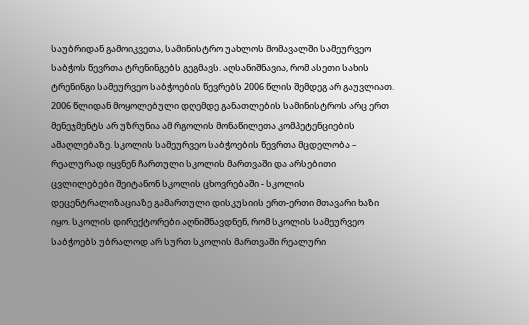საუბრიდან გამოიკვეთა, სამინისტრო უახლოს მომავალში სამეურვეო საბჭოს წევრთა ტრენინგებს გეგმავს. აღსანიშნავია, რომ ასეთი სახის ტრენინგი სამეურვეო საბჭოების წევრებს 2006 წლის შემდეგ არ გაუვლიათ. 2006 წლიდან მოყოლებული დღემდე განათლების სამინისტროს არც ერთ მენეჯმენტს არ უზრუნია ამ რგოლის მონაწილეთა კომპეტენციების ამაღლებაზე. სკოლის სამეურვეო საბჭოების წევრთა მცდელობა – რეალურად იყვნენ ჩართული სკოლის მართვაში და არსებითი ცვლილებები შეიტანონ სკოლის ცხოვრებაში - სკოლის დეცენტრალიზაციაზე გამართული დისკუსიის ერთ-ერთი მთავარი ხაზი იყო. სკოლის დირექტორები აღნიშნავდნენ, რომ სკოლის სამეურვეო საბჭოებს უბრალოდ არ სურთ სკოლის მართვაში რეალური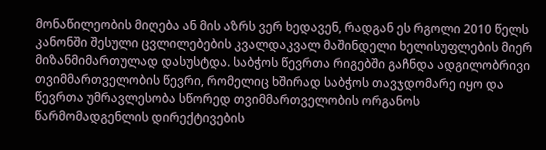მონაწილეობის მიღება ან მის აზრს ვერ ხედავენ, რადგან ეს რგოლი 2010 წელს კანონში შესული ცვლილებების კვალდაკვალ მაშინდელი ხელისუფლების მიერ მიზანმიმართულად დასუსტდა. საბჭოს წევრთა რიგებში გაჩნდა ადგილობრივი თვიმმართველობის წევრი, რომელიც ხშირად საბჭოს თავჯდომარე იყო და წევრთა უმრავლესობა სწორედ თვიმმართველობის ორგანოს წარმომადგენლის დირექტივების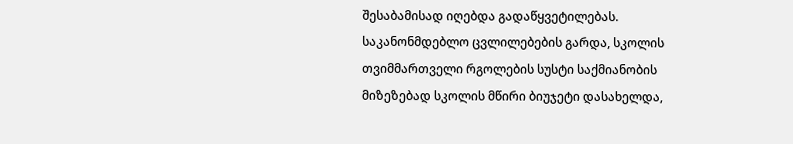შესაბამისად იღებდა გადაწყვეტილებას. საკანონმდებლო ცვლილებების გარდა, სკოლის თვიმმართველი რგოლების სუსტი საქმიანობის მიზეზებად სკოლის მწირი ბიუჯეტი დასახელდა,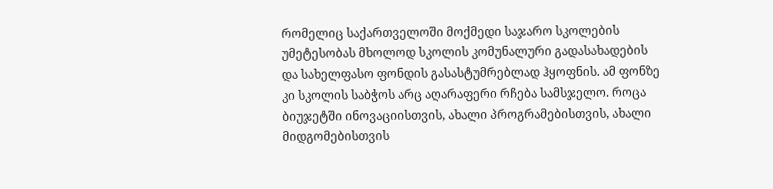რომელიც საქართველოში მოქმედი საჯარო სკოლების უმეტესობას მხოლოდ სკოლის კომუნალური გადასახადების  და სახელფასო ფონდის გასასტუმრებლად ჰყოფნის. ამ ფონზე კი სკოლის საბჭოს არც აღარაფერი რჩება სამსჯელო. როცა ბიუჯეტში ინოვაციისთვის, ახალი პროგრამებისთვის, ახალი მიდგომებისთვის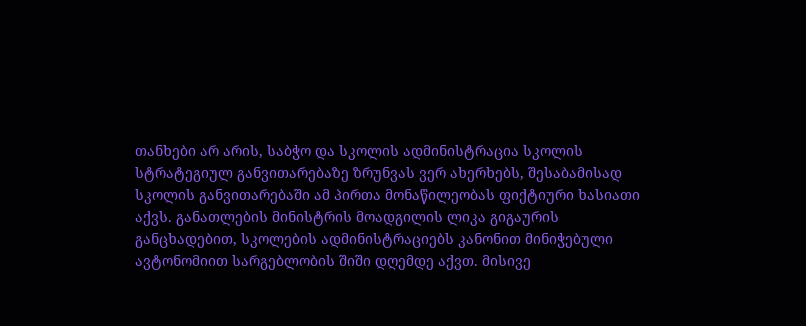თანხები არ არის, საბჭო და სკოლის ადმინისტრაცია სკოლის სტრატეგიულ განვითარებაზე ზრუნვას ვერ ახერხებს, შესაბამისად სკოლის განვითარებაში ამ პირთა მონაწილეობას ფიქტიური ხასიათი აქვს. განათლების მინისტრის მოადგილის ლიკა გიგაურის განცხადებით, სკოლების ადმინისტრაციებს კანონით მინიჭებული ავტონომიით სარგებლობის შიში დღემდე აქვთ. მისივე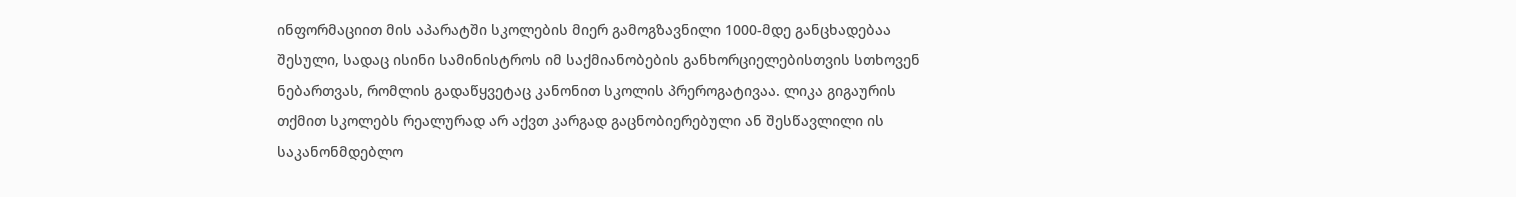ინფორმაციით მის აპარატში სკოლების მიერ გამოგზავნილი 1000-მდე განცხადებაა შესული, სადაც ისინი სამინისტროს იმ საქმიანობების განხორციელებისთვის სთხოვენ ნებართვას, რომლის გადაწყვეტაც კანონით სკოლის პრეროგატივაა. ლიკა გიგაურის თქმით სკოლებს რეალურად არ აქვთ კარგად გაცნობიერებული ან შესწავლილი ის საკანონმდებლო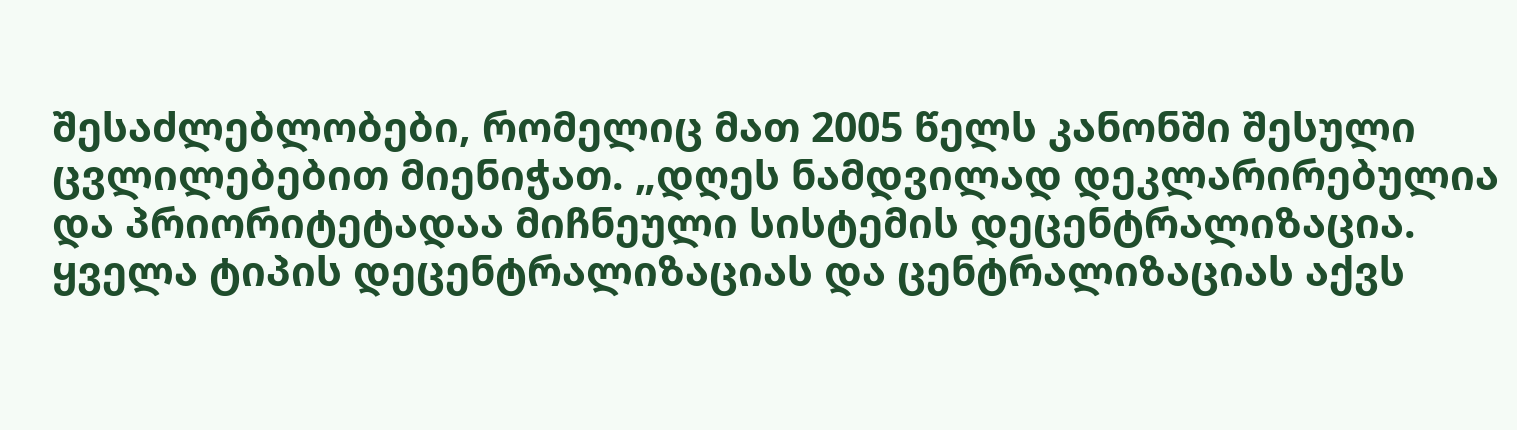შესაძლებლობები, რომელიც მათ 2005 წელს კანონში შესული ცვლილებებით მიენიჭათ. „დღეს ნამდვილად დეკლარირებულია და პრიორიტეტადაა მიჩნეული სისტემის დეცენტრალიზაცია. ყველა ტიპის დეცენტრალიზაციას და ცენტრალიზაციას აქვს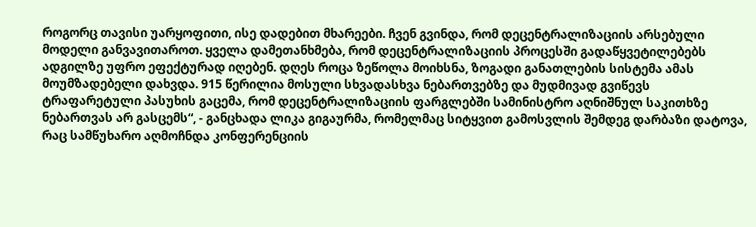როგორც თავისი უარყოფითი, ისე დადებით მხარეები. ჩვენ გვინდა, რომ დეცენტრალიზაციის არსებული მოდელი განვავითაროთ. ყველა დამეთანხმება, რომ დეცენტრალიზაციის პროცესში გადაწყვეტილებებს ადგილზე უფრო ეფექტურად იღებენ. დღეს როცა ზეწოლა მოიხსნა, ზოგადი განათლების სისტემა ამას მოუმზადებელი დახვდა. 915 წერილია მოსული სხვადასხვა ნებართვებზე და მუდმივად გვიწევს ტრაფარეტული პასუხის გაცემა, რომ დეცენტრალიზაციის ფარგლებში სამინისტრო აღნიშნულ საკითხზე ნებართვას არ გასცემს“, - განცხადა ლიკა გიგაურმა, რომელმაც სიტყვით გამოსვლის შემდეგ დარბაზი დატოვა, რაც სამწუხარო აღმოჩნდა კონფერენციის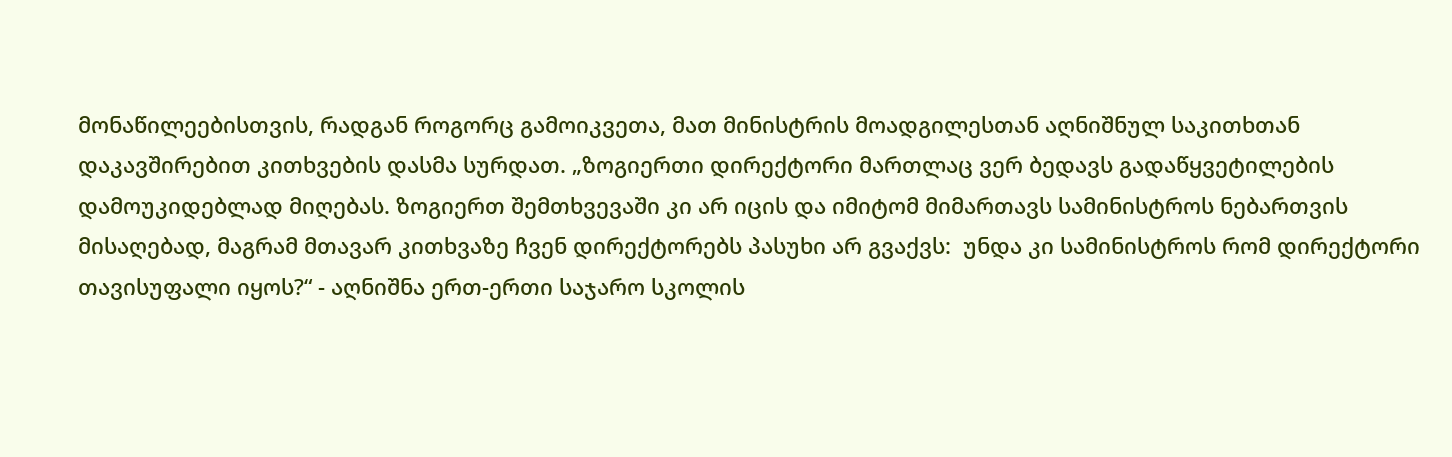მონაწილეებისთვის, რადგან როგორც გამოიკვეთა, მათ მინისტრის მოადგილესთან აღნიშნულ საკითხთან დაკავშირებით კითხვების დასმა სურდათ. „ზოგიერთი დირექტორი მართლაც ვერ ბედავს გადაწყვეტილების დამოუკიდებლად მიღებას. ზოგიერთ შემთხვევაში კი არ იცის და იმიტომ მიმართავს სამინისტროს ნებართვის მისაღებად, მაგრამ მთავარ კითხვაზე ჩვენ დირექტორებს პასუხი არ გვაქვს:  უნდა კი სამინისტროს რომ დირექტორი თავისუფალი იყოს?“ - აღნიშნა ერთ-ერთი საჯარო სკოლის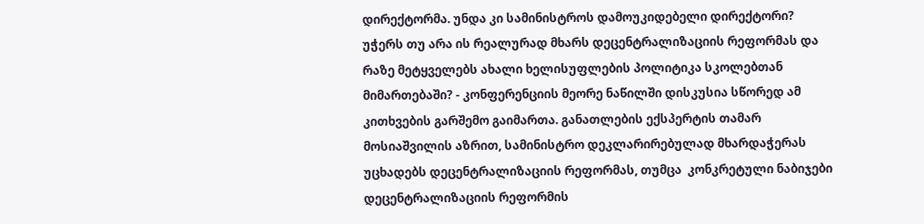დირექტორმა. უნდა კი სამინისტროს დამოუკიდებელი დირექტორი? უჭერს თუ არა ის რეალურად მხარს დეცენტრალიზაციის რეფორმას და რაზე მეტყველებს ახალი ხელისუფლების პოლიტიკა სკოლებთან მიმართებაში? - კონფერენციის მეორე ნაწილში დისკუსია სწორედ ამ კითხვების გარშემო გაიმართა. განათლების ექსპერტის თამარ მოსიაშვილის აზრით, სამინისტრო დეკლარირებულად მხარდაჭერას უცხადებს დეცენტრალიზაციის რეფორმას, თუმცა  კონკრეტული ნაბიჯები დეცენტრალიზაციის რეფორმის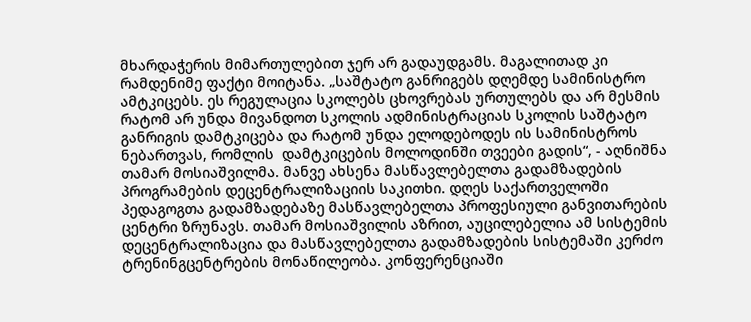მხარდაჭერის მიმართულებით ჯერ არ გადაუდგამს. მაგალითად კი რამდენიმე ფაქტი მოიტანა. „საშტატო განრიგებს დღემდე სამინისტრო ამტკიცებს. ეს რეგულაცია სკოლებს ცხოვრებას ურთულებს და არ მესმის რატომ არ უნდა მივანდოთ სკოლის ადმინისტრაციას სკოლის საშტატო განრიგის დამტკიცება და რატომ უნდა ელოდებოდეს ის სამინისტროს ნებართვას, რომლის  დამტკიცების მოლოდინში თვეები გადის“, - აღნიშნა თამარ მოსიაშვილმა. მანვე ახსენა მასწავლებელთა გადამზადების პროგრამების დეცენტრალიზაციის საკითხი. დღეს საქართველოში პედაგოგთა გადამზადებაზე მასწავლებელთა პროფესიული განვითარების ცენტრი ზრუნავს. თამარ მოსიაშვილის აზრით, აუცილებელია ამ სისტემის დეცენტრალიზაცია და მასწავლებელთა გადამზადების სისტემაში კერძო ტრენინგცენტრების მონაწილეობა. კონფერენციაში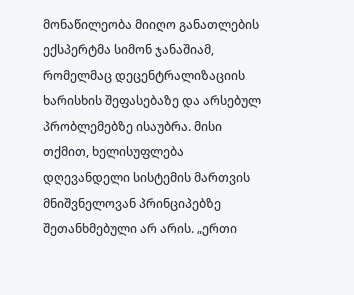მონაწილეობა მიიღო განათლების ექსპერტმა სიმონ ჯანაშიამ, რომელმაც დეცენტრალიზაციის ხარისხის შეფასებაზე და არსებულ პრობლემებზე ისაუბრა. მისი თქმით, ხელისუფლება დღევანდელი სისტემის მართვის მნიშვნელოვან პრინციპებზე შეთანხმებული არ არის. „ერთი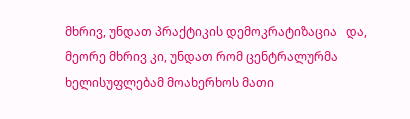მხრივ, უნდათ პრაქტიკის დემოკრატიზაცია   და, მეორე მხრივ კი, უნდათ რომ ცენტრალურმა ხელისუფლებამ მოახერხოს მათი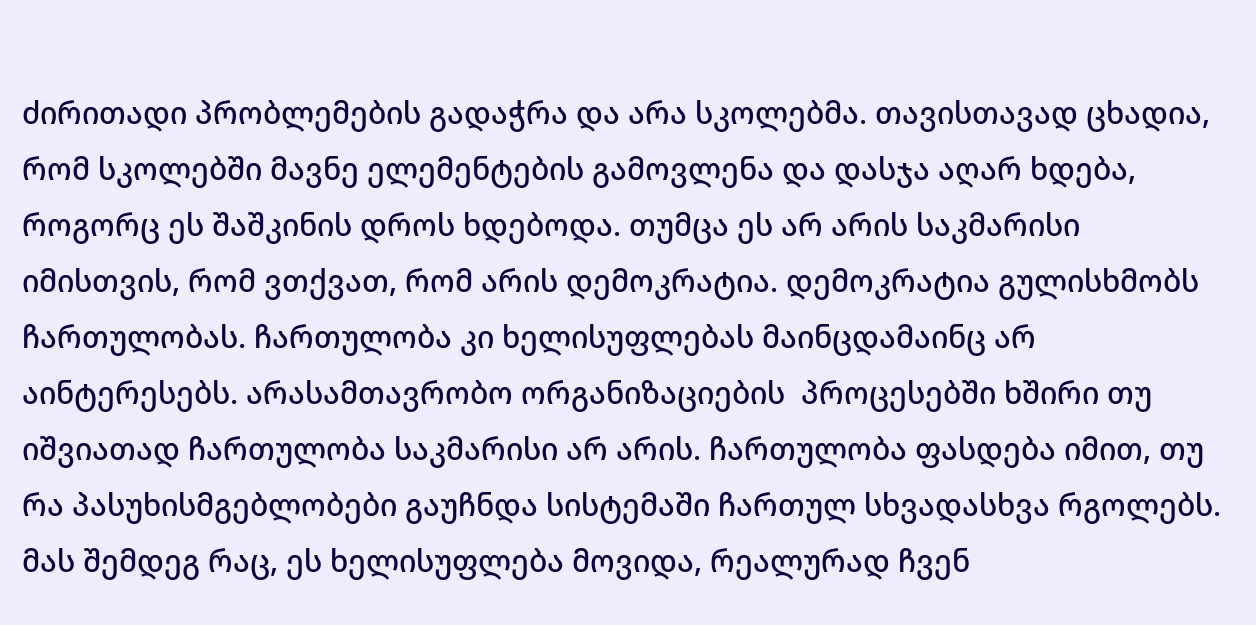ძირითადი პრობლემების გადაჭრა და არა სკოლებმა. თავისთავად ცხადია, რომ სკოლებში მავნე ელემენტების გამოვლენა და დასჯა აღარ ხდება, როგორც ეს შაშკინის დროს ხდებოდა. თუმცა ეს არ არის საკმარისი იმისთვის, რომ ვთქვათ, რომ არის დემოკრატია. დემოკრატია გულისხმობს ჩართულობას. ჩართულობა კი ხელისუფლებას მაინცდამაინც არ აინტერესებს. არასამთავრობო ორგანიზაციების  პროცესებში ხშირი თუ იშვიათად ჩართულობა საკმარისი არ არის. ჩართულობა ფასდება იმით, თუ რა პასუხისმგებლობები გაუჩნდა სისტემაში ჩართულ სხვადასხვა რგოლებს. მას შემდეგ რაც, ეს ხელისუფლება მოვიდა, რეალურად ჩვენ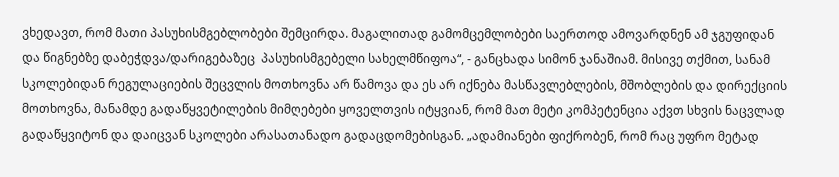ვხედავთ, რომ მათი პასუხისმგებლობები შემცირდა. მაგალითად გამომცემლობები საერთოდ ამოვარდნენ ამ ჯგუფიდან და წიგნებზე დაბეჭდვა/დარიგებაზეც  პასუხისმგებელი სახელმწიფოა“, - განცხადა სიმონ ჯანაშიამ. მისივე თქმით, სანამ სკოლებიდან რეგულაციების შეცვლის მოთხოვნა არ წამოვა და ეს არ იქნება მასწავლებლების, მშობლების და დირექციის მოთხოვნა, მანამდე გადაწყვეტილების მიმღებები ყოველთვის იტყვიან, რომ მათ მეტი კომპეტენცია აქვთ სხვის ნაცვლად გადაწყვიტონ და დაიცვან სკოლები არასათანადო გადაცდომებისგან. „ადამიანები ფიქრობენ, რომ რაც უფრო მეტად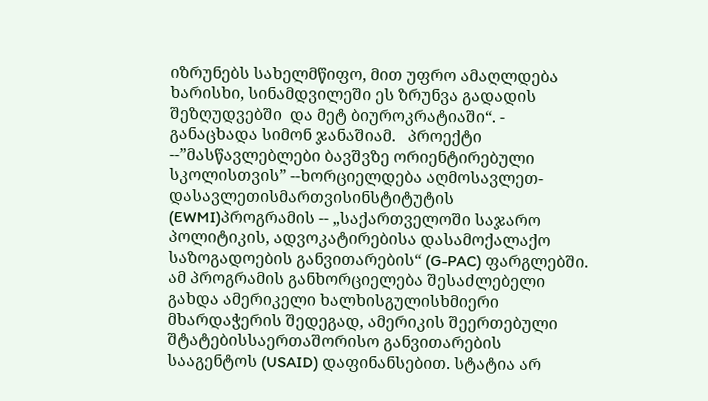იზრუნებს სახელმწიფო, მით უფრო ამაღლდება ხარისხი, სინამდვილეში ეს ზრუნვა გადადის შეზღუდვებში  და მეტ ბიუროკრატიაში“. - განაცხადა სიმონ ჯანაშიამ.   პროექტი --”მასწავლებლები ბავშვზე ორიენტირებული სკოლისთვის” --ხორციელდება აღმოსავლეთ-დასავლეთისმართვისინსტიტუტის (EWMI)პროგრამის -- „საქართველოში საჯარო პოლიტიკის, ადვოკატირებისა დასამოქალაქო საზოგადოების განვითარების“ (G-PAC) ფარგლებში. ამ პროგრამის განხორციელება შესაძლებელი გახდა ამერიკელი ხალხისგულისხმიერი მხარდაჭერის შედეგად, ამერიკის შეერთებული შტატებისსაერთაშორისო განვითარების სააგენტოს (USAID) დაფინანსებით. სტატია არ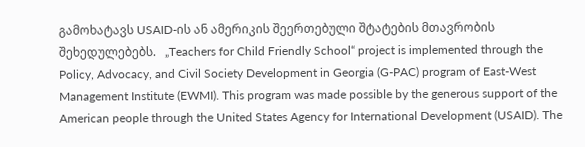გამოხატავს USAID-ის ან ამერიკის შეერთებული შტატების მთავრობის შეხედულებებს.   „Teachers for Child Friendly School“ project is implemented through the Policy, Advocacy, and Civil Society Development in Georgia (G-PAC) program of East-West Management Institute (EWMI). This program was made possible by the generous support of the American people through the United States Agency for International Development (USAID). The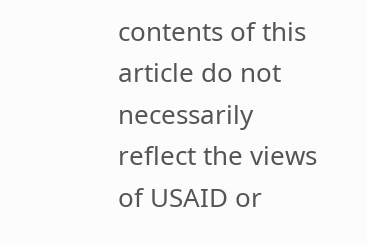contents of this article do not necessarily reflect the views of USAID or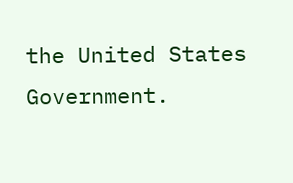the United States Government.